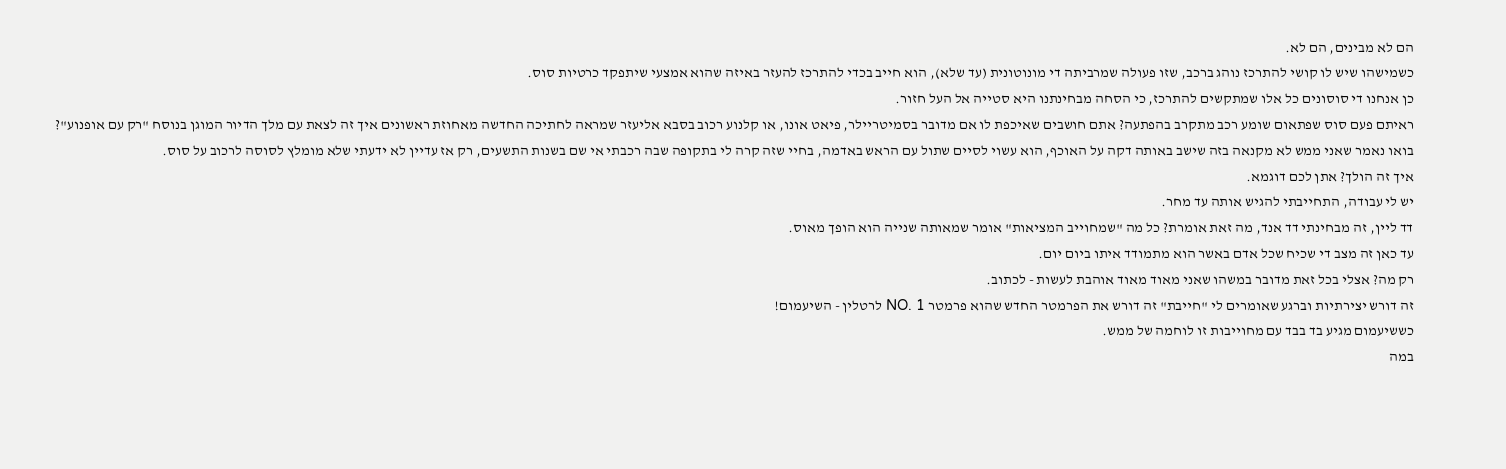הם לא מבינים, הם לא.
כשמישהו שיש לו קושי להתרכז נוהג ברכב, שזו פעולה שמרביתה די מונוטונית (עד שלא), הוא חייב בכדי להתרכז להעזר באיזה שהוא אמצעי שיתפקד כרטיות סוס.
כן אנחנו די סוסונים כל אלו שמתקשים להתרכז, כי הסחה מבחינתנו היא סטייה אל העל חזור.
ראיתם פעם סוס שפתאום שומע רכב מתקרב בהפתעה? אתם חושבים שאיכפת לו אם מדובר בסמיטריילר, פיאט אונו, או קלנוע רכוב בסבא אליעזר שמראה לחתיכה החדשה מאחוזת ראשונים איך זה לצאת עם מלך הדיור המוגן בנוסח "רק עם אופנוע"?
בואו נאמר שאני ממש לא מקנאה בזה שישב באותה דקה על האוכף, הוא עשוי לסיים שתול עם הראש באדמה, בחיי שזה קרה לי בתקופה שבה רכבתי אי שם בשנות התשעים, רק אז עדיין לא ידעתי שלא מומלץ לסוסה לרכוב על סוס.
איך זה הולך? אתן לכם דוגמא.
יש לי עבודה, התחייבתי להגיש אותה עד מחר.
דד ליין, זה מבחינתי דד אנד, מה זאת אומרת? כל מה "שמחוייב המציאות" אומר שמאותה שנייה הוא הופך מאוס.
עד כאן זה מצב די שכיח שכל אדם באשר הוא מתמודד איתו ביום יום.
רק מה? אצלי בכל זאת מדובר במשהו שאני מאוד מאוד אוהבת לעשות - לכתוב.
זה דורש יצירתיות וברגע שאומרים לי "חייבת" זה דורש את הפרמטר החדש שהוא פרמטר NO. 1 לרטלין - השיעמום!
כששיעמום מגיע בד בבד עם מחוייבות זו לוחמה של ממש.
במה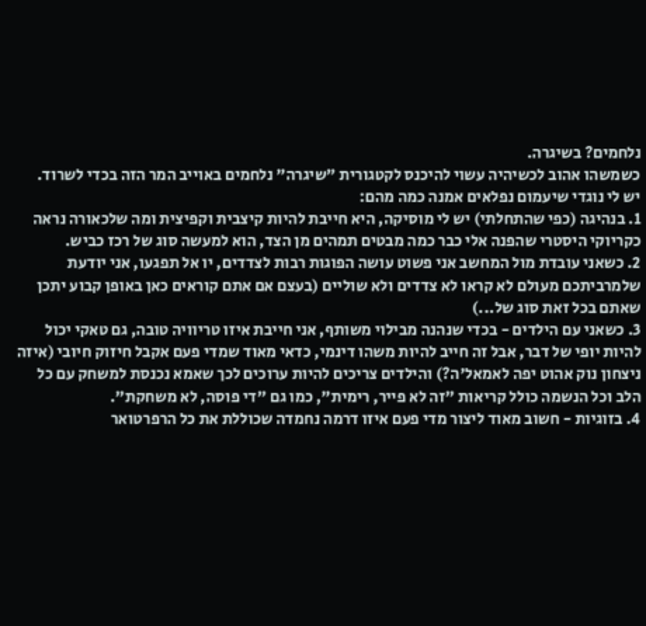נלחמים? בשיגרה.
כשמשהו אהוב לכשיהיה עשוי להיכנס לקטגורית "שיגרה" נלחמים באוייב המר הזה בכדי לשרוד.
יש לי נוגדי שיעמום נפלאים אמנה כמה מהם:
1. בנהיגה (כפי שהתחלתי) יש לי מוסיקה, היא חייבת להיות קיצבית וקפיצית ומה שלכאורה נראה כקריוקי היסטרי שהפנה אלי כבר כמה מבטים תמהים מן הצד, הוא למעשה סוג של רכז כביש.
2. כשאני עובדת מול המחשב אני פשוט עושה הפוגות רבות לצדדים, יו אל תפגעו, אני יודעת שלמרביתכם מעולם לא קראו לא צדדים ולא שוליים (בעצם אם אתם קוראים כאן באופן קבוע יתכן שאתם בכל זאת סוג של...)
3. כשאני עם הילדים - בכדי שנהנה מבילוי משותף, אני חייבת איזו טריוויה טובה, גם טאקי יכול להיות יופי של דבר, אבל זה חייב להיות משהו דינמי, כדאי מאוד שמדי פעם אקבל חיזוק חיובי (איזה ניצחון נוק אהוט יפה לאמאל'ה?) והילדים צריכים להיות ערוכים לכך שאמא נכנסת למשחק עם כל הלב וכל הנשמה כולל קריאות "זה לא פייר, רימית", כמו גם "די פוסה, לא משחקת".
4. בזוגיות - חשוב מאוד ליצור מדי פעם איזו דרמה נחמדה שכוללת את כל הרפרטואר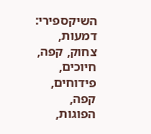השיקספירי: דמעות, צחוק, קפה, חיוכים, פידוחים, קפה, הפוגות,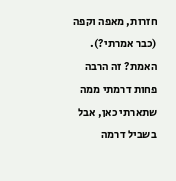חזרות, מאפה וקפה (כבר אמרתי?).
האמת? זה הרבה פחות דרמתי ממה שתארתי כאן, אבל בשביל דרמה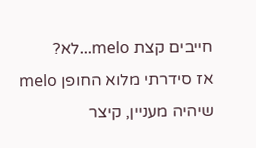חייבים קצת melo...לא?
אז סידרתי מלוא החופן melo שיהיה מעניין, קיצר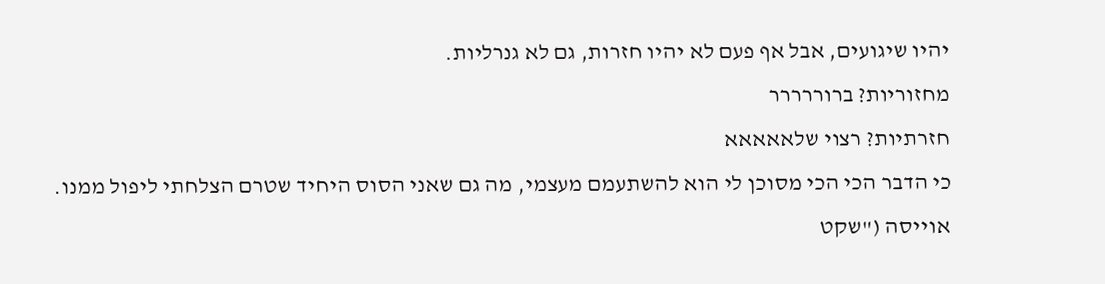יהיו שיגועים, אבל אף פעם לא יהיו חזרות, גם לא גנרליות.
מחזוריות? ברוררררר
חזרתיות? רצוי שלאאאאא
כי הדבר הכי הכי מסוכן לי הוא להשתעמם מעצמי, מה גם שאני הסוס היחיד שטרם הצלחתי ליפול ממנו.
אוייסה ("שקט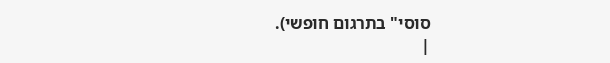סוסי" בתרגום חופשי).
|